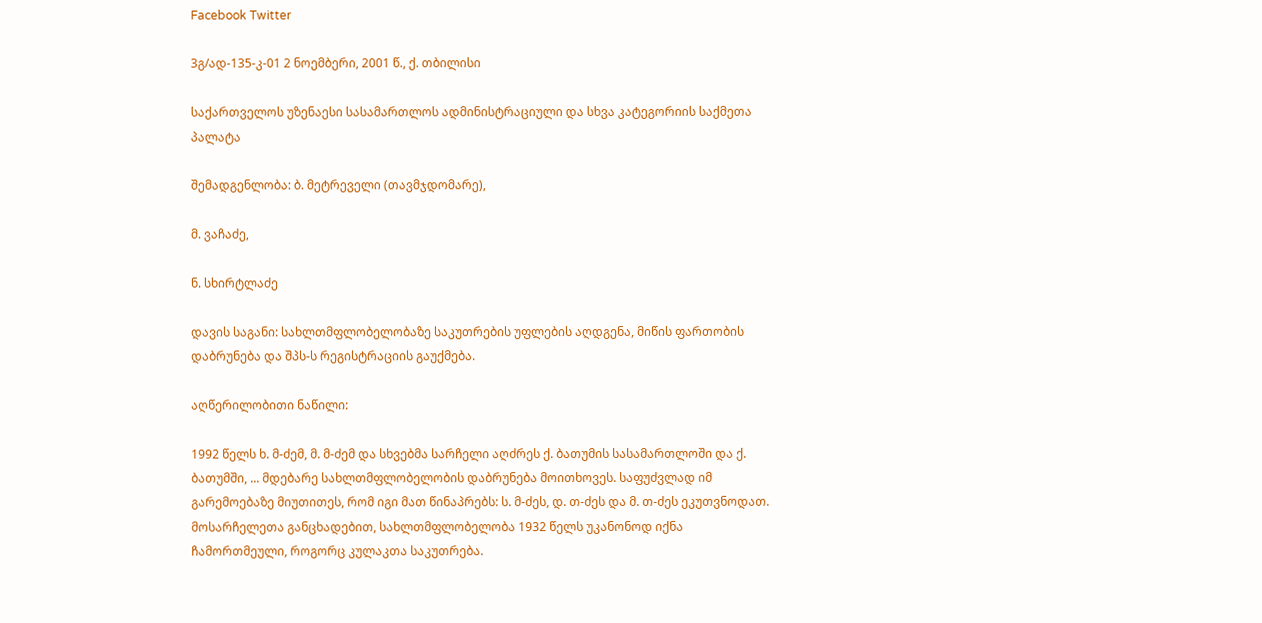Facebook Twitter

3გ/ად-135-კ-01 2 ნოემბერი, 2001 წ., ქ. თბილისი

საქართველოს უზენაესი სასამართლოს ადმინისტრაციული და სხვა კატეგორიის საქმეთა პალატა

შემადგენლობა: ბ. მეტრეველი (თავმჯდომარე),

მ. ვაჩაძე,

ნ. სხირტლაძე

დავის საგანი: სახლთმფლობელობაზე საკუთრების უფლების აღდგენა, მიწის ფართობის დაბრუნება და შპს-ს რეგისტრაციის გაუქმება.

აღწერილობითი ნაწილი:

1992 წელს ხ. მ-ძემ, მ. მ-ძემ და სხვებმა სარჩელი აღძრეს ქ. ბათუმის სასამართლოში და ქ. ბათუმში, ... მდებარე სახლთმფლობელობის დაბრუნება მოითხოვეს. საფუძვლად იმ გარემოებაზე მიუთითეს, რომ იგი მათ წინაპრებს: ს. მ-ძეს, დ. თ-ძეს და მ. თ-ძეს ეკუთვნოდათ. მოსარჩელეთა განცხადებით, სახლთმფლობელობა 1932 წელს უკანონოდ იქნა ჩამორთმეული, როგორც კულაკთა საკუთრება.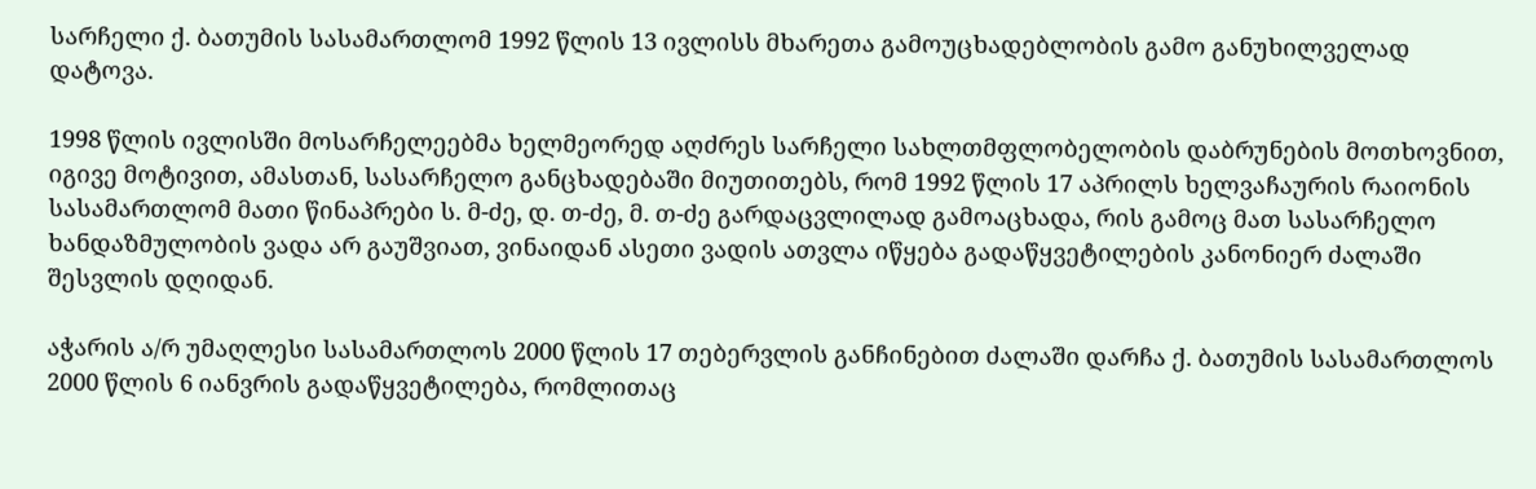სარჩელი ქ. ბათუმის სასამართლომ 1992 წლის 13 ივლისს მხარეთა გამოუცხადებლობის გამო განუხილველად დატოვა.

1998 წლის ივლისში მოსარჩელეებმა ხელმეორედ აღძრეს სარჩელი სახლთმფლობელობის დაბრუნების მოთხოვნით, იგივე მოტივით, ამასთან, სასარჩელო განცხადებაში მიუთითებს, რომ 1992 წლის 17 აპრილს ხელვაჩაურის რაიონის სასამართლომ მათი წინაპრები ს. მ-ძე, დ. თ-ძე, მ. თ-ძე გარდაცვლილად გამოაცხადა, რის გამოც მათ სასარჩელო ხანდაზმულობის ვადა არ გაუშვიათ, ვინაიდან ასეთი ვადის ათვლა იწყება გადაწყვეტილების კანონიერ ძალაში შესვლის დღიდან.

აჭარის ა/რ უმაღლესი სასამართლოს 2000 წლის 17 თებერვლის განჩინებით ძალაში დარჩა ქ. ბათუმის სასამართლოს 2000 წლის 6 იანვრის გადაწყვეტილება, რომლითაც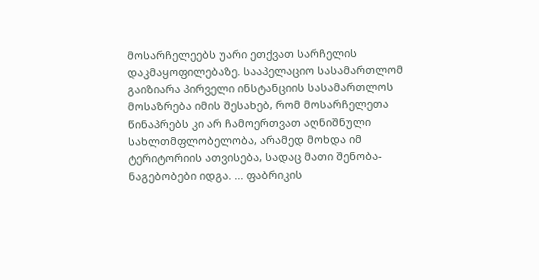მოსარჩელეებს უარი ეთქვათ სარჩელის დაკმაყოფილებაზე. სააპელაციო სასამართლომ გაიზიარა პირველი ინსტანციის სასამართლოს მოსაზრება იმის შესახებ, რომ მოსარჩელეთა წინაპრებს კი არ ჩამოერთვათ აღნიშნული სახლთმფლობელობა, არამედ მოხდა იმ ტერიტორიის ათვისება, სადაც მათი შენობა-ნაგებობები იდგა. ... ფაბრიკის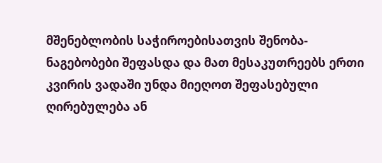მშენებლობის საჭიროებისათვის შენობა-ნაგებობები შეფასდა და მათ მესაკუთრეებს ერთი კვირის ვადაში უნდა მიეღოთ შეფასებული ღირებულება ან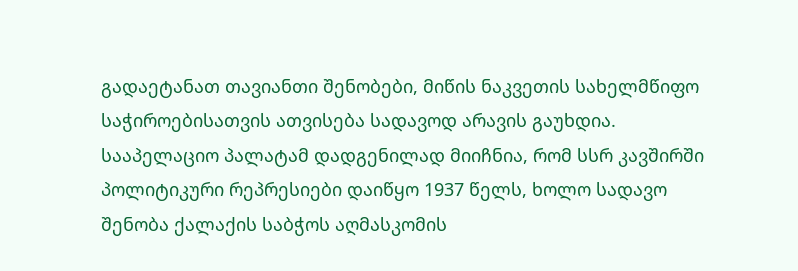გადაეტანათ თავიანთი შენობები, მიწის ნაკვეთის სახელმწიფო საჭიროებისათვის ათვისება სადავოდ არავის გაუხდია. სააპელაციო პალატამ დადგენილად მიიჩნია, რომ სსრ კავშირში პოლიტიკური რეპრესიები დაიწყო 1937 წელს, ხოლო სადავო შენობა ქალაქის საბჭოს აღმასკომის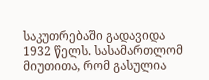საკუთრებაში გადავიდა 1932 წელს. სასამართლომ მიუთითა, რომ გასულია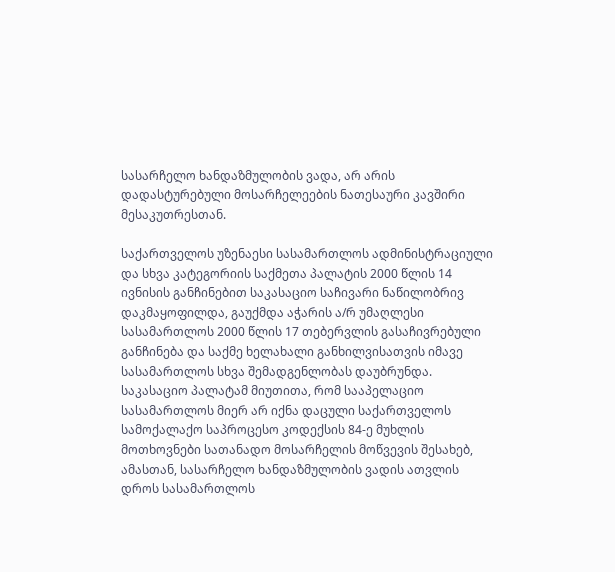სასარჩელო ხანდაზმულობის ვადა, არ არის დადასტურებული მოსარჩელეების ნათესაური კავშირი მესაკუთრესთან.

საქართველოს უზენაესი სასამართლოს ადმინისტრაციული და სხვა კატეგორიის საქმეთა პალატის 2000 წლის 14 ივნისის განჩინებით საკასაციო საჩივარი ნაწილობრივ დაკმაყოფილდა, გაუქმდა აჭარის ა/რ უმაღლესი სასამართლოს 2000 წლის 17 თებერვლის გასაჩივრებული განჩინება და საქმე ხელახალი განხილვისათვის იმავე სასამართლოს სხვა შემადგენლობას დაუბრუნდა. საკასაციო პალატამ მიუთითა, რომ სააპელაციო სასამართლოს მიერ არ იქნა დაცული საქართველოს სამოქალაქო საპროცესო კოდექსის 84-ე მუხლის მოთხოვნები სათანადო მოსარჩელის მოწვევის შესახებ, ამასთან, სასარჩელო ხანდაზმულობის ვადის ათვლის დროს სასამართლოს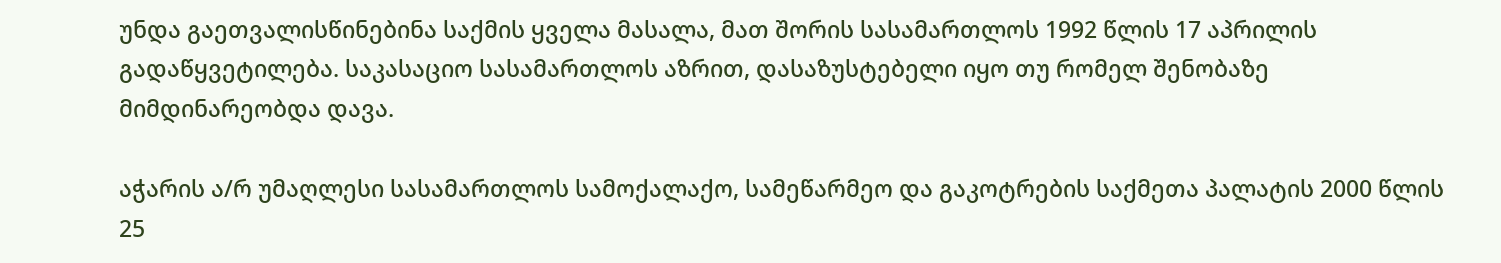უნდა გაეთვალისწინებინა საქმის ყველა მასალა, მათ შორის სასამართლოს 1992 წლის 17 აპრილის გადაწყვეტილება. საკასაციო სასამართლოს აზრით, დასაზუსტებელი იყო თუ რომელ შენობაზე მიმდინარეობდა დავა.

აჭარის ა/რ უმაღლესი სასამართლოს სამოქალაქო, სამეწარმეო და გაკოტრების საქმეთა პალატის 2000 წლის 25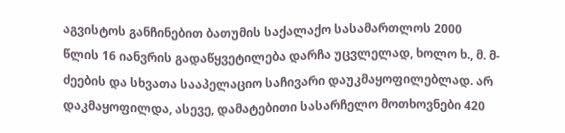აგვისტოს განჩინებით ბათუმის საქალაქო სასამართლოს 2000 წლის 16 იანვრის გადაწყვეტილება დარჩა უცვლელად, ხოლო ხ., მ. მ-ძეების და სხვათა სააპელაციო საჩივარი დაუკმაყოფილებლად. არ დაკმაყოფილდა, ასევე, დამატებითი სასარჩელო მოთხოვნები 420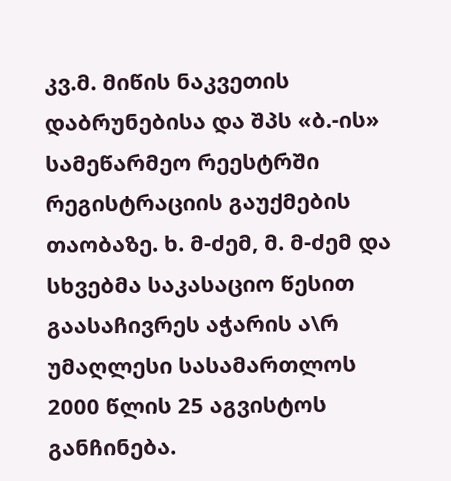კვ.მ. მიწის ნაკვეთის დაბრუნებისა და შპს «ბ.-ის» სამეწარმეო რეესტრში რეგისტრაციის გაუქმების თაობაზე. ხ. მ-ძემ, მ. მ-ძემ და სხვებმა საკასაციო წესით გაასაჩივრეს აჭარის ა\რ უმაღლესი სასამართლოს 2000 წლის 25 აგვისტოს განჩინება.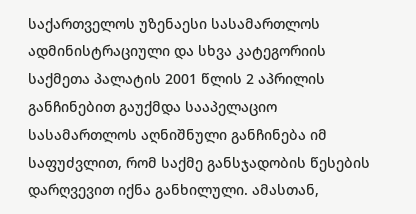საქართველოს უზენაესი სასამართლოს ადმინისტრაციული და სხვა კატეგორიის საქმეთა პალატის 2001 წლის 2 აპრილის განჩინებით გაუქმდა სააპელაციო სასამართლოს აღნიშნული განჩინება იმ საფუძვლით, რომ საქმე განსჯადობის წესების დარღვევით იქნა განხილული. ამასთან,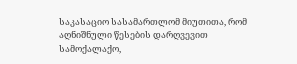საკასაციო სასამართლომ მიუთითა, რომ აღნიშნული წესების დარღვევით სამოქალაქო,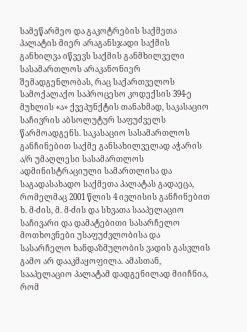სამეწარმეო და გაკოტრების საქმეთა პალატის მიერ არაგანსჯადი საქმის განხილვა იწვევს საქმის განმხილველი სასამართლოს არაკანონიერ შემადგენლობას, რაც საქართველოს სამოქალაქო საპროცესო კოდექსის 394-ე მუხლის «ა» ქვეპუნქტის თანახმად, საკასაციო საჩივრის აბსოლუტურ საფუძველს წარმოადგენს. საკასაციო სასამართლოს განჩინებით საქმე განსახილველად აჭარის ა/რ უმაღლესი სასამართლოს ადმინისტრაციული სამართლისა და საგადასახადო საქმეთა პალატას გადაეცა, რომელმაც 2001 წლის 4 ივლისის განჩინებით ხ. მ-ძის, მ. მ-ძის და სხვათა სააპელაციო საჩივარი და დამატებითი სასარჩელო მოთხოვნები უსაფუძვლობისა და სასარჩელო ხანდაზმულობის ვადის გასვლის გამო არ დააკმაყოფილა. ამასთან, სააპელაციო პალატამ დადგენილად მიიჩნია, რომ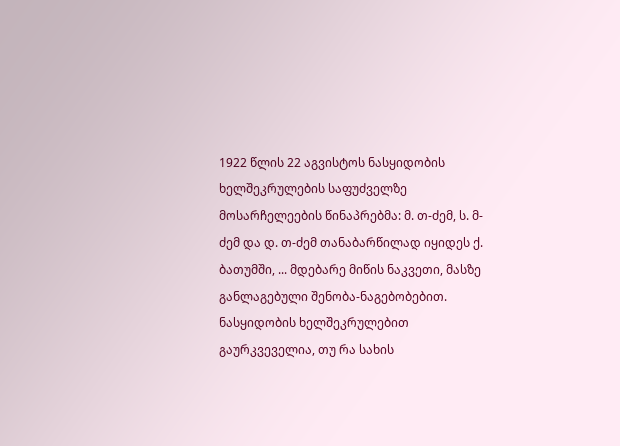1922 წლის 22 აგვისტოს ნასყიდობის ხელშეკრულების საფუძველზე მოსარჩელეების წინაპრებმა: მ. თ-ძემ, ს. მ-ძემ და დ. თ-ძემ თანაბარწილად იყიდეს ქ. ბათუმში, ... მდებარე მიწის ნაკვეთი, მასზე განლაგებული შენობა-ნაგებობებით. ნასყიდობის ხელშეკრულებით გაურკვეველია, თუ რა სახის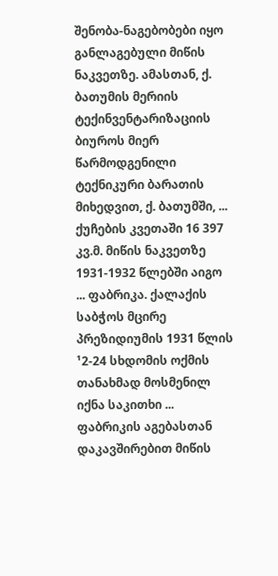შენობა-ნაგებობები იყო განლაგებული მიწის ნაკვეთზე. ამასთან, ქ. ბათუმის მერიის ტექინვენტარიზაციის ბიუროს მიერ წარმოდგენილი ტექნიკური ბარათის მიხედვით, ქ. ბათუმში, ... ქუჩების კვეთაში 16 397 კვ.მ. მიწის ნაკვეთზე 1931-1932 წლებში აიგო ... ფაბრიკა. ქალაქის საბჭოს მცირე პრეზიდიუმის 1931 წლის ¹2-24 სხდომის ოქმის თანახმად მოსმენილ იქნა საკითხი ... ფაბრიკის აგებასთან დაკავშირებით მიწის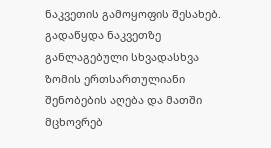ნაკვეთის გამოყოფის შესახებ. გადაწყდა ნაკვეთზე განლაგებული სხვადასხვა ზომის ერთსართულიანი შენობების აღება და მათში მცხოვრებ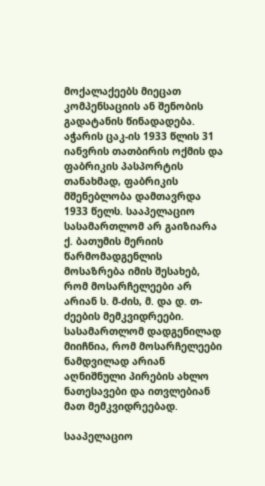მოქალაქეებს მიეცათ კომპენსაციის ან შენობის გადატანის წინადადება. აჭარის ცაკ-ის 1933 წლის 31 იანვრის თათბირის ოქმის და ფაბრიკის პასპორტის თანახმად, ფაბრიკის მშენებლობა დამთავრდა 1933 წელს. სააპელაციო სასამართლომ არ გაიზიარა ქ. ბათუმის მერიის წარმომადგენლის მოსაზრება იმის შესახებ, რომ მოსარჩელეები არ არიან ს. მ-ძის, მ. და დ. თ-ძეების მემკვიდრეები. სასამართლომ დადგენილად მიიჩნია, რომ მოსარჩელეები ნამდვილად არიან აღნიშნული პირების ახლო ნათესავები და ითვლებიან მათ მემკვიდრეებად.

სააპელაციო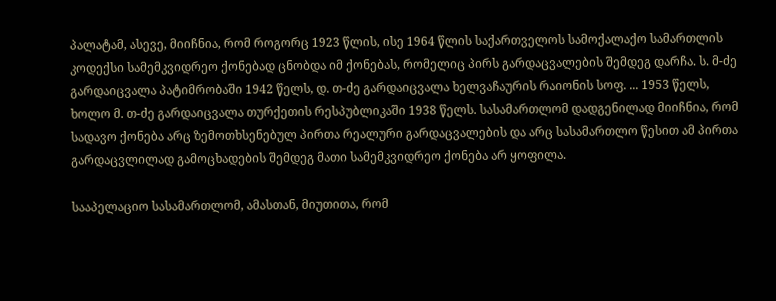პალატამ, ასევე, მიიჩნია, რომ როგორც 1923 წლის, ისე 1964 წლის საქართველოს სამოქალაქო სამართლის კოდექსი სამემკვიდრეო ქონებად ცნობდა იმ ქონებას, რომელიც პირს გარდაცვალების შემდეგ დარჩა. ს. მ-ძე გარდაიცვალა პატიმრობაში 1942 წელს, დ. თ-ძე გარდაიცვალა ხელვაჩაურის რაიონის სოფ. ... 1953 წელს, ხოლო მ. თ-ძე გარდაიცვალა თურქეთის რესპუბლიკაში 1938 წელს. სასამართლომ დადგენილად მიიჩნია, რომ სადავო ქონება არც ზემოთხსენებულ პირთა რეალური გარდაცვალების და არც სასამართლო წესით ამ პირთა გარდაცვლილად გამოცხადების შემდეგ მათი სამემკვიდრეო ქონება არ ყოფილა.

სააპელაციო სასამართლომ, ამასთან, მიუთითა, რომ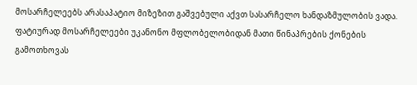მოსარჩელეებს არასაპატიო მიზეზით გაშვებული აქვთ სასარჩელო ხანდაზმულობის ვადა. ფატიურად მოსარჩელეები უკანონო მფლობელობიდან მათი წინაპრების ქონების გამოთხოვას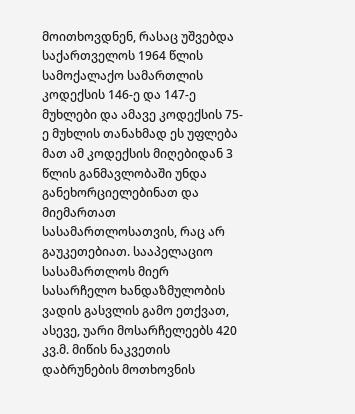მოითხოვდნენ, რასაც უშვებდა საქართველოს 1964 წლის სამოქალაქო სამართლის კოდექსის 146-ე და 147-ე მუხლები და ამავე კოდექსის 75-ე მუხლის თანახმად ეს უფლება მათ ამ კოდექსის მიღებიდან 3 წლის განმავლობაში უნდა განეხორციელებინათ და მიემართათ სასამართლოსათვის, რაც არ გაუკეთებიათ. სააპელაციო სასამართლოს მიერ სასარჩელო ხანდაზმულობის ვადის გასვლის გამო ეთქვათ, ასევე, უარი მოსარჩელეებს 420 კვ.მ. მიწის ნაკვეთის დაბრუნების მოთხოვნის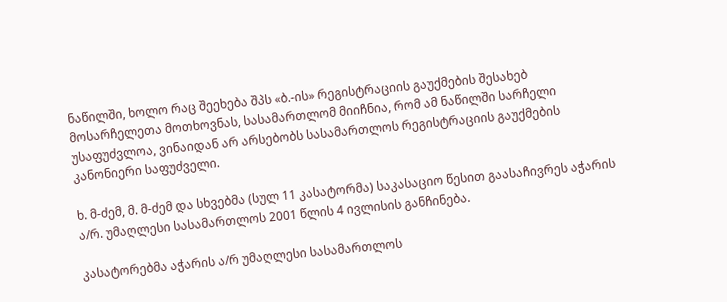ნაწილში, ხოლო რაც შეეხება შპს «ბ.-ის» რეგისტრაციის გაუქმების შესახებ მოსარჩელეთა მოთხოვნას, სასამართლომ მიიჩნია, რომ ამ ნაწილში სარჩელი უსაფუძვლოა, ვინაიდან არ არსებობს სასამართლოს რეგისტრაციის გაუქმების კანონიერი საფუძველი.

ხ. მ-ძემ, მ. მ-ძემ და სხვებმა (სულ 11 კასატორმა) საკასაციო წესით გაასაჩივრეს აჭარის ა/რ. უმაღლესი სასამართლოს 2001 წლის 4 ივლისის განჩინება.

კასატორებმა აჭარის ა/რ უმაღლესი სასამართლოს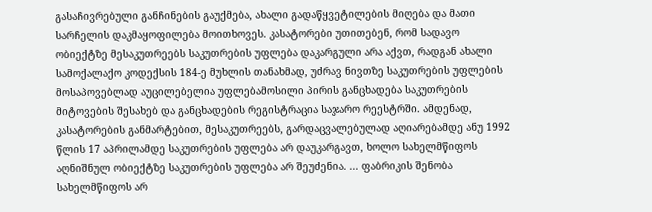გასაჩივრებული განჩინების გაუქმება, ახალი გადაწყვეტილების მიღება და მათი სარჩელის დაკმაყოფილება მოითხოვეს. კასატორები უთითებენ, რომ სადავო ობიექტზე მესაკუთრეებს საკუთრების უფლება დაკარგული არა აქვთ, რადგან ახალი სამოქალაქო კოდექსის 184-ე მუხლის თანახმად, უძრავ ნივთზე საკუთრების უფლების მოსაპოვებლად აუცილებელია უფლებამოსილი პირის განცხადება საკუთრების მიტოვების შესახებ და განცხადების რეგისტრაცია საჯარო რეესტრში. ამდენად, კასატორების განმარტებით, მესაკუთრეებს, გარდაცვალებულად აღიარებამდე ანუ 1992 წლის 17 აპრილამდე საკუთრების უფლება არ დაუკარგავთ, ხოლო სახელმწიფოს აღნიშნულ ობიექტზე საკუთრების უფლება არ შეუძენია. ... ფაბრიკის შენობა სახელმწიფოს არ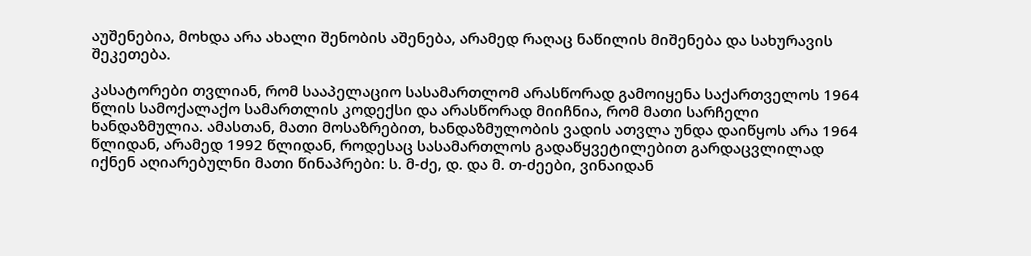აუშენებია, მოხდა არა ახალი შენობის აშენება, არამედ რაღაც ნაწილის მიშენება და სახურავის შეკეთება.

კასატორები თვლიან, რომ სააპელაციო სასამართლომ არასწორად გამოიყენა საქართველოს 1964 წლის სამოქალაქო სამართლის კოდექსი და არასწორად მიიჩნია, რომ მათი სარჩელი ხანდაზმულია. ამასთან, მათი მოსაზრებით, ხანდაზმულობის ვადის ათვლა უნდა დაიწყოს არა 1964 წლიდან, არამედ 1992 წლიდან, როდესაც სასამართლოს გადაწყვეტილებით გარდაცვლილად იქნენ აღიარებულნი მათი წინაპრები: ს. მ-ძე, დ. და მ. თ-ძეები, ვინაიდან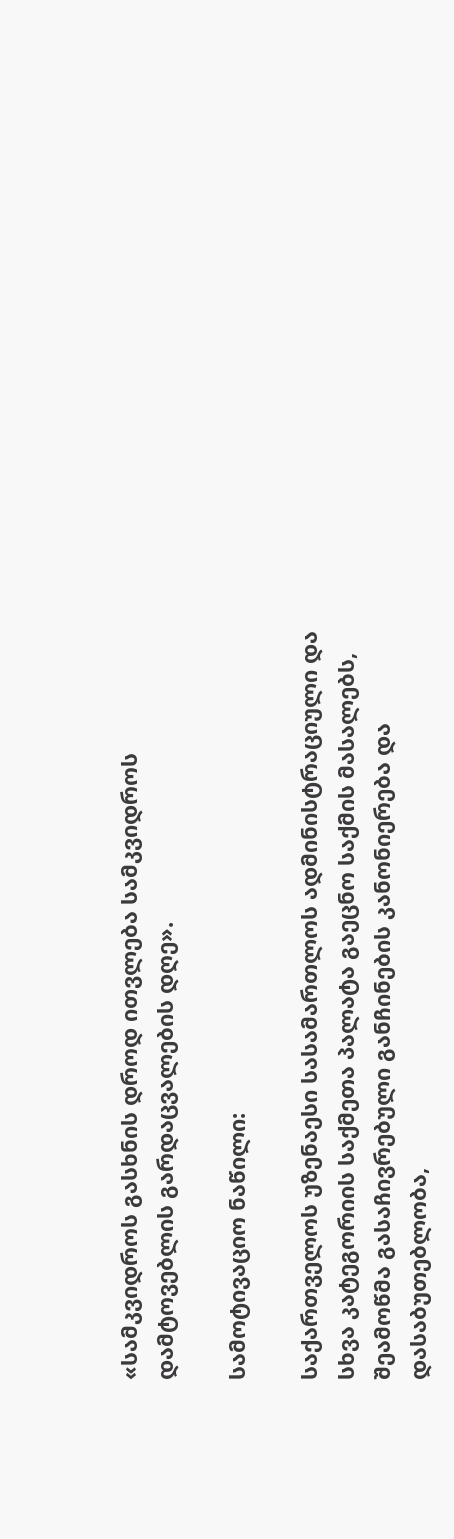«სამკვიდროს გასხნის დროდ ითვლება სამკვიდროს დამტოვებლის გარდაცვალების დღე».

სამოტივაციო ნაწილი:

საქართველოს უზენაესი სასამართლოს ადმინისტრაციული და სხვა კატეგორიის საქმეთა პალატა გაეცნო საქმის მასალებს, შეამოწმა გასაჩივრებული განჩინების კანონიერება და დასაბუთებლობა,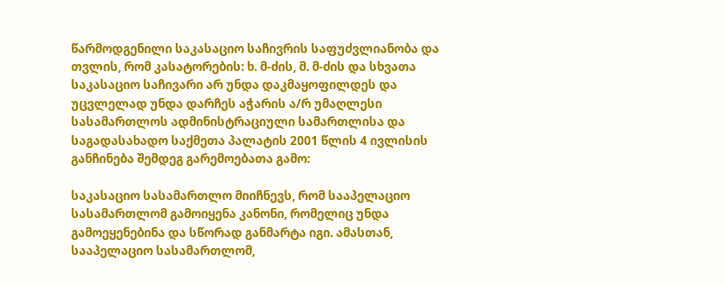წარმოდგენილი საკასაციო საჩივრის საფუძვლიანობა და თვლის, რომ კასატორების: ხ. მ-ძის, მ. მ-ძის და სხვათა საკასაციო საჩივარი არ უნდა დაკმაყოფილდეს და უცვლელად უნდა დარჩეს აჭარის ა/რ უმაღლესი სასამართლოს ადმინისტრაციული სამართლისა და საგადასახადო საქმეთა პალატის 2001 წლის 4 ივლისის განჩინება შემდეგ გარემოებათა გამო:

საკასაციო სასამართლო მიიჩნევს, რომ სააპელაციო სასამართლომ გამოიყენა კანონი, რომელიც უნდა გამოეყენებინა და სწორად განმარტა იგი. ამასთან, სააპელაციო სასამართლომ,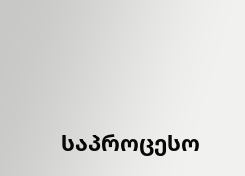საპროცესო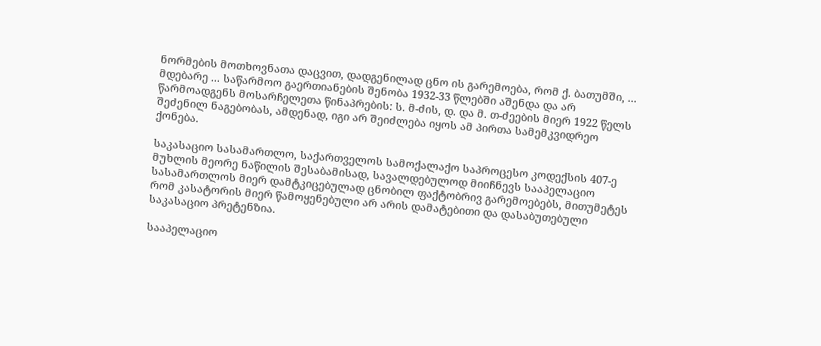ნორმების მოთხოვნათა დაცვით, დადგენილად ცნო ის გარემოება, რომ ქ. ბათუმში, ... მდებარე ... საწარმოო გაერთიანების შენობა 1932-33 წლებში აშენდა და არ წარმოადგენს მოსარჩელეთა წინაპრების: ს. მ-ძის, დ. და მ. თ-ძეების მიერ 1922 წელს შეძენილ ნაგებობას, ამდენად, იგი არ შეიძლება იყოს ამ პირთა სამემკვიდრეო ქონება.

საკასაციო სასამართლო, საქართველოს სამოქალაქო საპროცესო კოდექსის 407-ე მუხლის მეორე ნაწილის შესაბამისად, სავალდებულოდ მიიჩნევს სააპელაციო სასამართლოს მიერ დამტკიცებულად ცნობილ ფაქტობრივ გარემოებებს, მითუმეტეს რომ კასატორის მიერ წამოყენებული არ არის დამატებითი და დასაბუთებული საკასაციო პრეტენზია.

სააპელაციო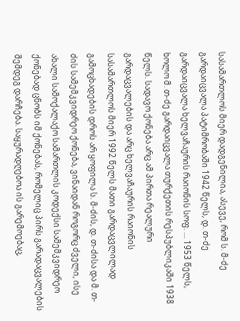სასამართლოს მიერ დადგენილია, ასევე, რომ ს. მ-ძე გარდაიცვალა პატიმრობაში 1942 წელს, დ. თ-ძე გარდაიცვალა ხელვაჩაურის რაიონის სოფ. ... 1953 წელს, ხოლო მ. თ-ძე გარდაიცვალა თურქეთის რესპუბლიკაში 1938 წელს. სადავო ქონება არც ამ პირთა რეალური გარდაცვალების და არც ხელვაჩაურის რაიონის სასამართლოს მიერ 1992 წელს მათი გარდაცვლილად გამოცხადების დროს არ ყოფილა ს. მ-ძის, დ. თ-ძისა და მ. თ-ძის სამემკვიდრეო ქონება, ვინაიდან როგორც ძველი, ისე ახალი სამოქალაქო სამართლის კოდექსი სამემკვიდრეო ქონებად ცნობს იმ ქონებას, რომელიც პირს გარადაცვალების შემდეგ დარჩება. საყურადღებოა ის გარემოებაც,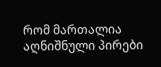რომ მართალია აღნიშნული პირები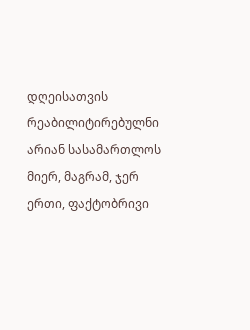დღეისათვის რეაბილიტირებულნი არიან სასამართლოს მიერ, მაგრამ, ჯერ ერთი, ფაქტობრივი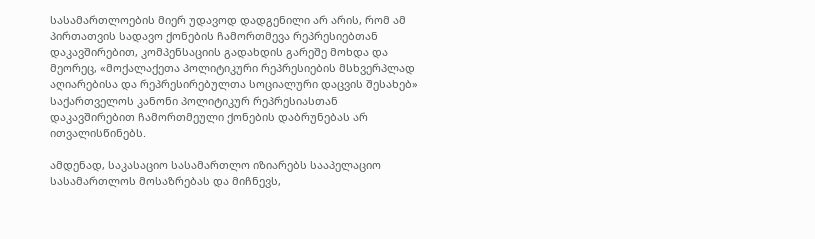სასამართლოების მიერ უდავოდ დადგენილი არ არის, რომ ამ პირთათვის სადავო ქონების ჩამორთმევა რეპრესიებთან დაკავშირებით, კომპენსაციის გადახდის გარეშე მოხდა და მეორეც, «მოქალაქეთა პოლიტიკური რეპრესიების მსხვერპლად აღიარებისა და რეპრესირებულთა სოციალური დაცვის შესახებ» საქართველოს კანონი პოლიტიკურ რეპრესიასთან დაკავშირებით ჩამორთმეული ქონების დაბრუნებას არ ითვალისწინებს.

ამდენად, საკასაციო სასამართლო იზიარებს სააპელაციო სასამართლოს მოსაზრებას და მიჩნევს,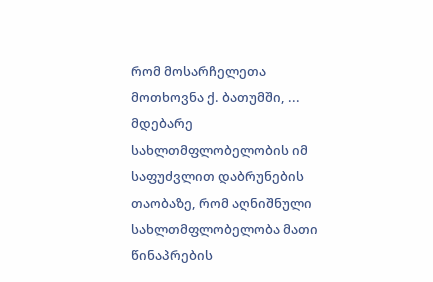რომ მოსარჩელეთა მოთხოვნა ქ. ბათუმში, ... მდებარე სახლთმფლობელობის იმ საფუძვლით დაბრუნების თაობაზე, რომ აღნიშნული სახლთმფლობელობა მათი წინაპრების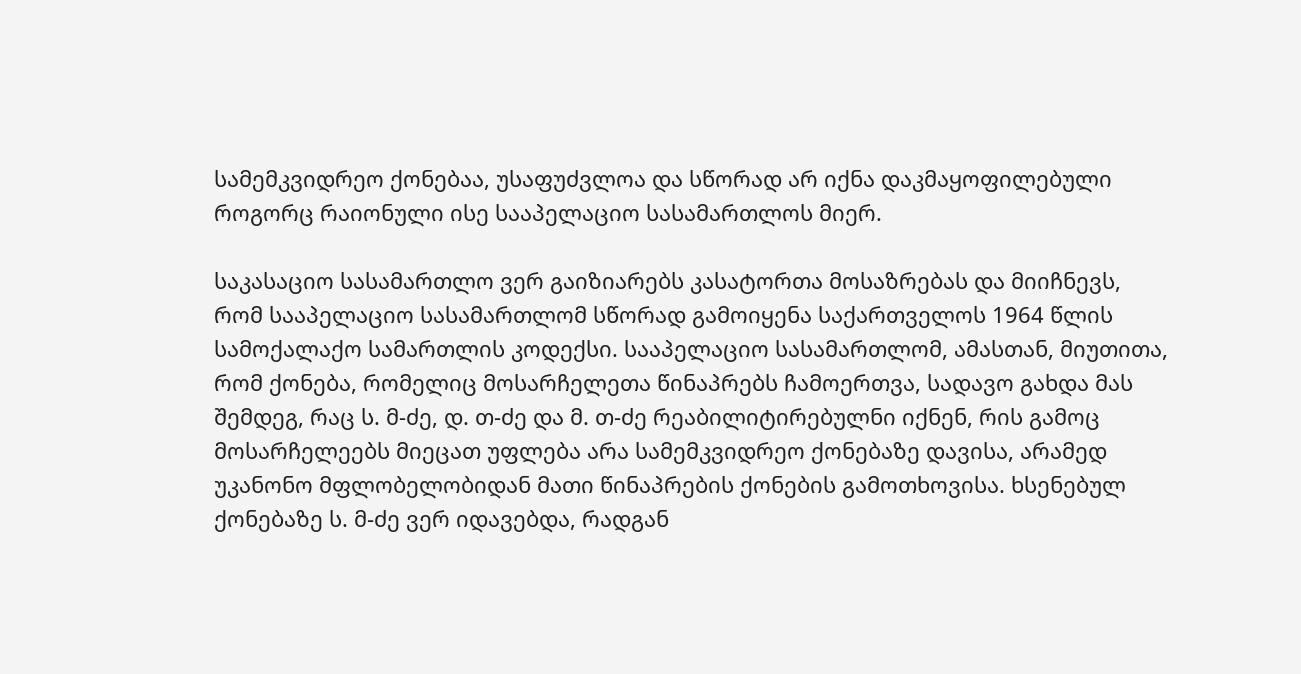სამემკვიდრეო ქონებაა, უსაფუძვლოა და სწორად არ იქნა დაკმაყოფილებული როგორც რაიონული ისე სააპელაციო სასამართლოს მიერ.

საკასაციო სასამართლო ვერ გაიზიარებს კასატორთა მოსაზრებას და მიიჩნევს, რომ სააპელაციო სასამართლომ სწორად გამოიყენა საქართველოს 1964 წლის სამოქალაქო სამართლის კოდექსი. სააპელაციო სასამართლომ, ამასთან, მიუთითა, რომ ქონება, რომელიც მოსარჩელეთა წინაპრებს ჩამოერთვა, სადავო გახდა მას შემდეგ, რაც ს. მ-ძე, დ. თ-ძე და მ. თ-ძე რეაბილიტირებულნი იქნენ, რის გამოც მოსარჩელეებს მიეცათ უფლება არა სამემკვიდრეო ქონებაზე დავისა, არამედ უკანონო მფლობელობიდან მათი წინაპრების ქონების გამოთხოვისა. ხსენებულ ქონებაზე ს. მ-ძე ვერ იდავებდა, რადგან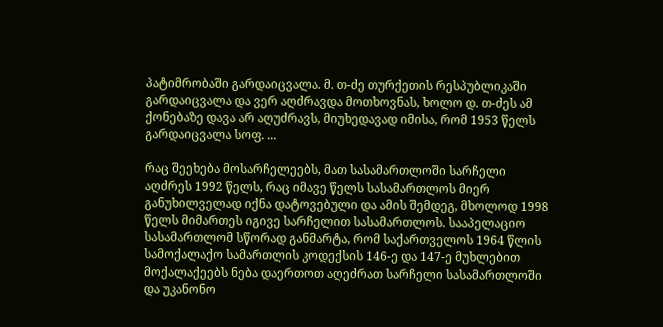პატიმრობაში გარდაიცვალა. მ. თ-ძე თურქეთის რესპუბლიკაში გარდაიცვალა და ვერ აღძრავდა მოთხოვნას, ხოლო დ. თ-ძეს ამ ქონებაზე დავა არ აღუძრავს, მიუხედავად იმისა, რომ 1953 წელს გარდაიცვალა სოფ. ...

რაც შეეხება მოსარჩელეებს, მათ სასამართლოში სარჩელი აღძრეს 1992 წელს, რაც იმავე წელს სასამართლოს მიერ განუხილველად იქნა დატოვებული და ამის შემდეგ, მხოლოდ 1998 წელს მიმართეს იგივე სარჩელით სასამართლოს. სააპელაციო სასამართლომ სწორად განმარტა, რომ საქართველოს 1964 წლის სამოქალაქო სამართლის კოდექსის 146-ე და 147-ე მუხლებით მოქალაქეებს ნება დაერთოთ აღეძრათ სარჩელი სასამართლოში და უკანონო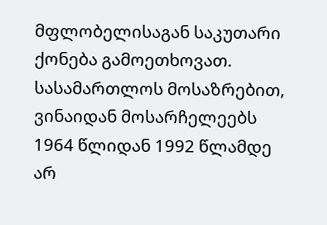მფლობელისაგან საკუთარი ქონება გამოეთხოვათ. სასამართლოს მოსაზრებით, ვინაიდან მოსარჩელეებს 1964 წლიდან 1992 წლამდე არ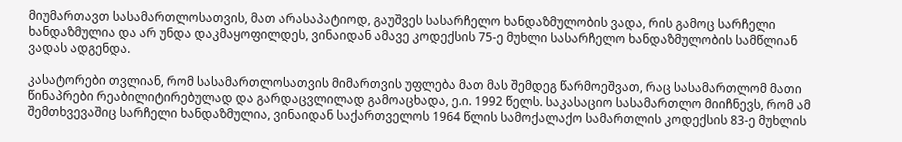მიუმართავთ სასამართლოსათვის, მათ არასაპატიოდ, გაუშვეს სასარჩელო ხანდაზმულობის ვადა, რის გამოც სარჩელი ხანდაზმულია და არ უნდა დაკმაყოფილდეს, ვინაიდან ამავე კოდექსის 75-ე მუხლი სასარჩელო ხანდაზმულობის სამწლიან ვადას ადგენდა.

კასატორები თვლიან, რომ სასამართლოსათვის მიმართვის უფლება მათ მას შემდეგ წარმოეშვათ, რაც სასამართლომ მათი წინაპრები რეაბილიტირებულად და გარდაცვლილად გამოაცხადა, ე.ი. 1992 წელს. საკასაციო სასამართლო მიიჩნევს, რომ ამ შემთხვევაშიც სარჩელი ხანდაზმულია, ვინაიდან საქართველოს 1964 წლის სამოქალაქო სამართლის კოდექსის 83-ე მუხლის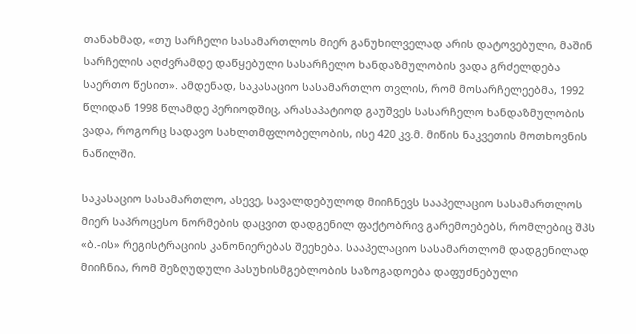თანახმად, «თუ სარჩელი სასამართლოს მიერ განუხილველად არის დატოვებული, მაშინ სარჩელის აღძვრამდე დაწყებული სასარჩელო ხანდაზმულობის ვადა გრძელდება საერთო წესით». ამდენად, საკასაციო სასამართლო თვლის, რომ მოსარჩელეებმა, 1992 წლიდან 1998 წლამდე პერიოდშიც, არასაპატიოდ გაუშვეს სასარჩელო ხანდაზმულობის ვადა, როგორც სადავო სახლთმფლობელობის, ისე 420 კვ.მ. მიწის ნაკვეთის მოთხოვნის ნაწილში.

საკასაციო სასამართლო, ასევე, სავალდებულოდ მიიჩნევს სააპელაციო სასამართლოს მიერ საპროცესო ნორმების დაცვით დადგენილ ფაქტობრივ გარემოებებს, რომლებიც შპს «ბ.-ის» რეგისტრაციის კანონიერებას შეეხება. სააპელაციო სასამართლომ დადგენილად მიიჩნია, რომ შეზღუდული პასუხისმგებლობის საზოგადოება დაფუძნებული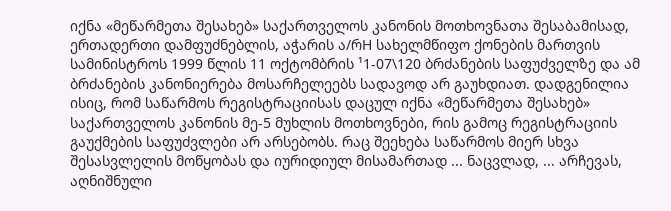იქნა «მეწარმეთა შესახებ» საქართველოს კანონის მოთხოვნათა შესაბამისად, ერთადერთი დამფუძნებლის, აჭარის ა/რH სახელმწიფო ქონების მართვის სამინისტროს 1999 წლის 11 ოქტომბრის ¹1-07\120 ბრძანების საფუძველზე და ამ ბრძანების კანონიერება მოსარჩელეებს სადავოდ არ გაუხდიათ. დადგენილია ისიც, რომ საწარმოს რეგისტრაციისას დაცულ იქნა «მეწარმეთა შესახებ» საქართველოს კანონის მე-5 მუხლის მოთხოვნები, რის გამოც რეგისტრაციის გაუქმების საფუძვლები არ არსებობს. რაც შეეხება საწარმოს მიერ სხვა შესასვლელის მოწყობას და იურიდიულ მისამართად ... ნაცვლად, ... არჩევას, აღნიშნული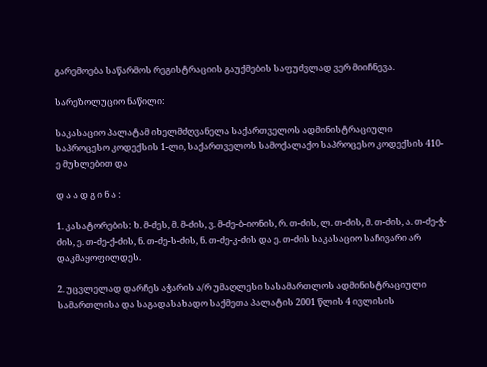გარემოება საწარმოს რეგისტრაციის გაუქმების საფუძვლად ვერ მიიჩნევა.

სარეზოლუციო ნაწილი:

საკასაციო პალატამ იხელმძღვანელა საქართველოს ადმინისტრაციული საპროცესო კოდექსის 1-ლი, საქართველოს სამოქალაქო საპროცესო კოდექსის 410-ე მუხლებით და

დ ა ა დ გ ი ნ ა :

1. კასატორების: ხ. მ-ძეს, მ. მ-ძის, ვ. მ-ძე-ბ-იონის, რ. თ-ძის, ლ. თ-ძის, მ. თ-ძის, ა. თ-ძე-ჭ-ძის, ე. თ-ძე-ქ-ძის, ნ. თ-ძე-ს-ძის, ნ. თ-ძე-კ-ძის და ე. თ-ძის საკასაციო საჩივარი არ დაკმაყოფილდეს.

2. უცვლელად დარჩეს აჭარის ა/რ უმაღლესი სასამართლოს ადმინისტრაციული სამართლისა და საგადასახადო საქმეთა პალატის 2001 წლის 4 ივლისის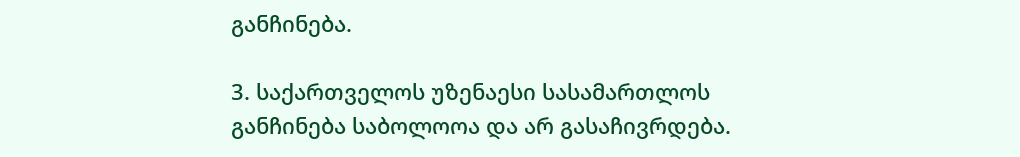განჩინება.

3. საქართველოს უზენაესი სასამართლოს განჩინება საბოლოოა და არ გასაჩივრდება.